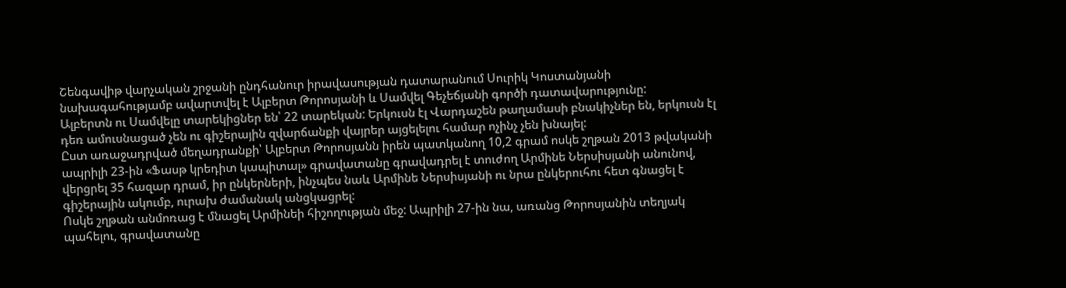Շենգավիթ վարչական շրջանի ընդհանուր իրավասության դատարանում Սուրիկ Կոստանյանի նախագահությամբ ավարտվել է Ալբերտ Թորոսյանի և Սամվել Գեչեճյանի գործի դատավարությունը:
Ալբերտն ու Սամվելը տարեկիցներ են՝ 22 տարեկան: Երկուսն էլ Վարդաշեն թաղամասի բնակիչներ են, երկուսն էլ դեռ ամուսնացած չեն ու գիշերային զվարճանքի վայրեր այցելելու համար ոչինչ չեն խնայել:
Ըստ առաջադրված մեղադրանքի՝ Ալբերտ Թորոսյանն իրեն պատկանող 10,2 գրամ ոսկե շղթան 2013 թվականի ապրիլի 23-ին «Ֆասթ կրեդիտ կապիտալ» գրավատանը գրավադրել է տուժող Արմինե Ներսիսյանի անունով, վերցրել 35 հազար դրամ, իր ընկերների, ինչպես նաև Արմինե Ներսիսյանի ու նրա ընկերուհու հետ գնացել է գիշերային ակումբ, ուրախ ժամանակ անցկացրել:
Ոսկե շղթան անմոռաց է մնացել Արմինեի հիշողության մեջ: Ապրիլի 27-ին նա, առանց Թորոսյանին տեղյակ պահելու, գրավատանը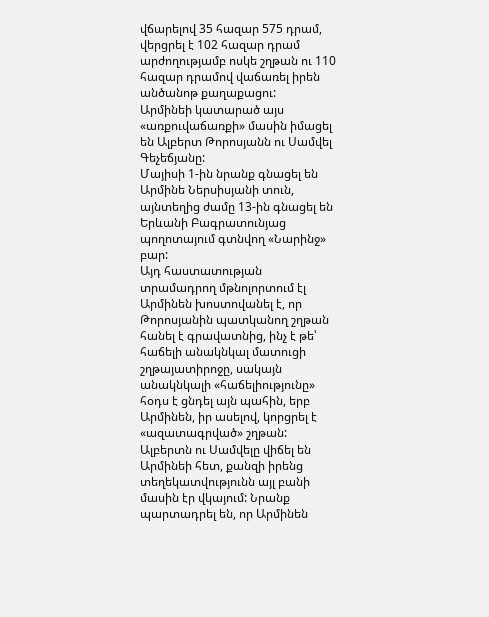վճարելով 35 հազար 575 դրամ, վերցրել է 102 հազար դրամ արժողությամբ ոսկե շղթան ու 110 հազար դրամով վաճառել իրեն անծանոթ քաղաքացու:
Արմինեի կատարած այս «առքուվաճառքի» մասին իմացել են Ալբերտ Թորոսյանն ու Սամվել Գեչեճյանը:
Մայիսի 1-ին նրանք գնացել են Արմինե Ներսիսյանի տուն, այնտեղից ժամը 13-ին գնացել են Երևանի Բագրատունյաց պողոտայում գտնվող «Նարինջ» բար:
Այդ հաստատության տրամադրող մթնոլորտում էլ Արմինեն խոստովանել է, որ Թորոսյանին պատկանող շղթան հանել է գրավատնից, ինչ է թե՝ հաճելի անակնկալ մատուցի շղթայատիրոջը, սակայն անակնկալի «հաճելիությունը» հօդս է ցնդել այն պահին, երբ Արմինեն, իր ասելով, կորցրել է «ազատագրված» շղթան:
Ալբերտն ու Սամվելը վիճել են Արմինեի հետ, քանզի իրենց տեղեկատվությունն այլ բանի մասին էր վկայում: Նրանք պարտադրել են, որ Արմինեն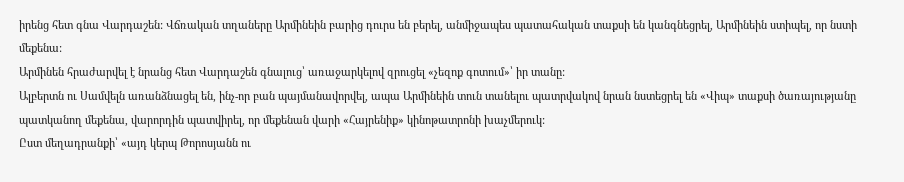իրենց հետ գնա Վարդաշեն: Վճռական տղաները Արմինեին բարից դուրս են բերել, անմիջապես պատահական տաքսի են կանգնեցրել, Արմինեին ստիպել, որ նստի մեքենա:
Արմինեն հրաժարվել է նրանց հետ Վարդաշեն գնալուց՝ առաջարկելով զրուցել «չեզոք գոտում»՝ իր տանը:
Ալբերտն ու Սամվելն առանձնացել են, ինչ-որ բան պայմանավորվել, ապա Արմինեին տուն տանելու պատրվակով նրան նստեցրել են «Վիպ» տաքսի ծառայությանը պատկանող մեքենա, վարորդին պատվիրել, որ մեքենան վարի «Հայրենիք» կինոթատրոնի խաչմերուկ:
Ըստ մեղադրանքի՝ «այդ կերպ Թորոսյանն ու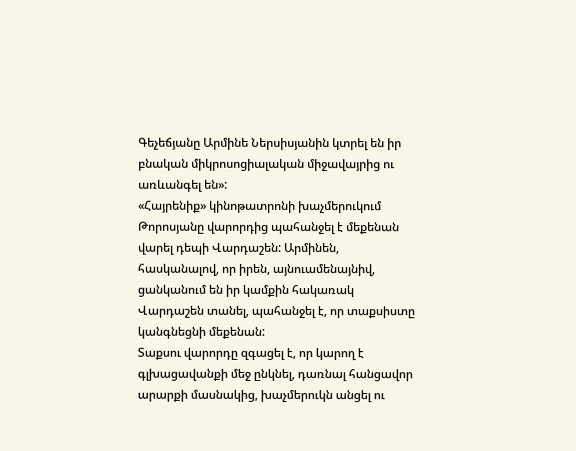Գեչեճյանը Արմինե Ներսիսյանին կտրել են իր բնական միկրոսոցիալական միջավայրից ու առևանգել են»:
«Հայրենիք» կինոթատրոնի խաչմերուկում Թորոսյանը վարորդից պահանջել է մեքենան վարել դեպի Վարդաշեն: Արմինեն, հասկանալով, որ իրեն, այնուամենայնիվ, ցանկանում են իր կամքին հակառակ Վարդաշեն տանել, պահանջել է, որ տաքսիստը կանգնեցնի մեքենան:
Տաքսու վարորդը զգացել է, որ կարող է գլխացավանքի մեջ ընկնել, դառնալ հանցավոր արարքի մասնակից, խաչմերուկն անցել ու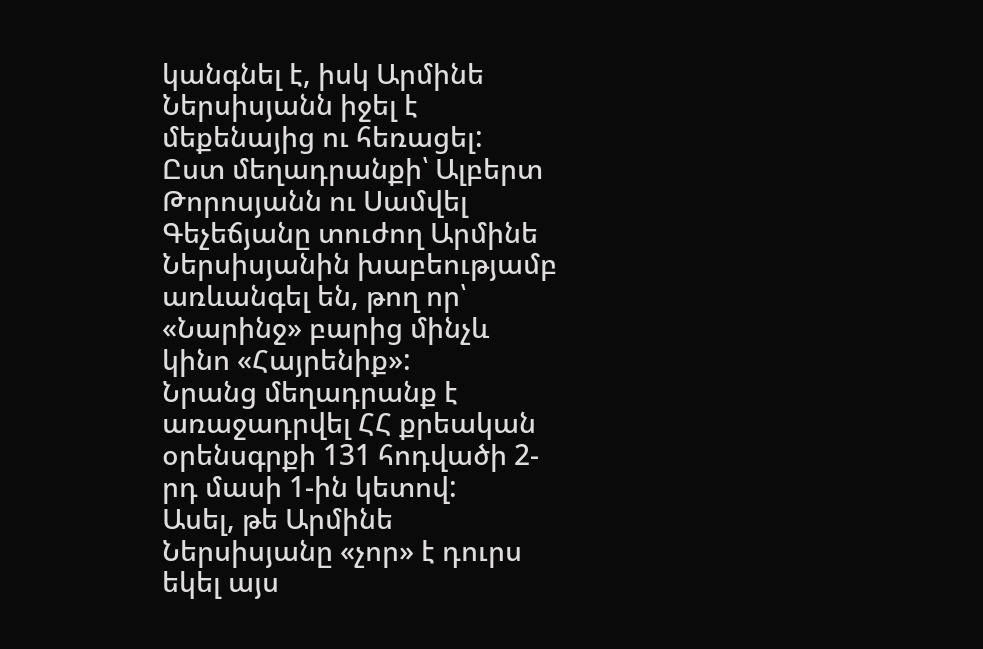կանգնել է, իսկ Արմինե Ներսիսյանն իջել է մեքենայից ու հեռացել:
Ըստ մեղադրանքի՝ Ալբերտ Թորոսյանն ու Սամվել Գեչեճյանը տուժող Արմինե Ներսիսյանին խաբեությամբ առևանգել են, թող որ՝ «Նարինջ» բարից մինչև կինո «Հայրենիք»:
Նրանց մեղադրանք է առաջադրվել ՀՀ քրեական օրենսգրքի 131 հոդվածի 2-րդ մասի 1-ին կետով:
Ասել, թե Արմինե Ներսիսյանը «չոր» է դուրս եկել այս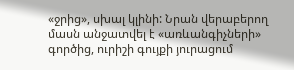«ջրից», սխալ կլինի: Նրան վերաբերող մասն անջատվել է «առևանգիչների» գործից, ուրիշի գույքի յուրացում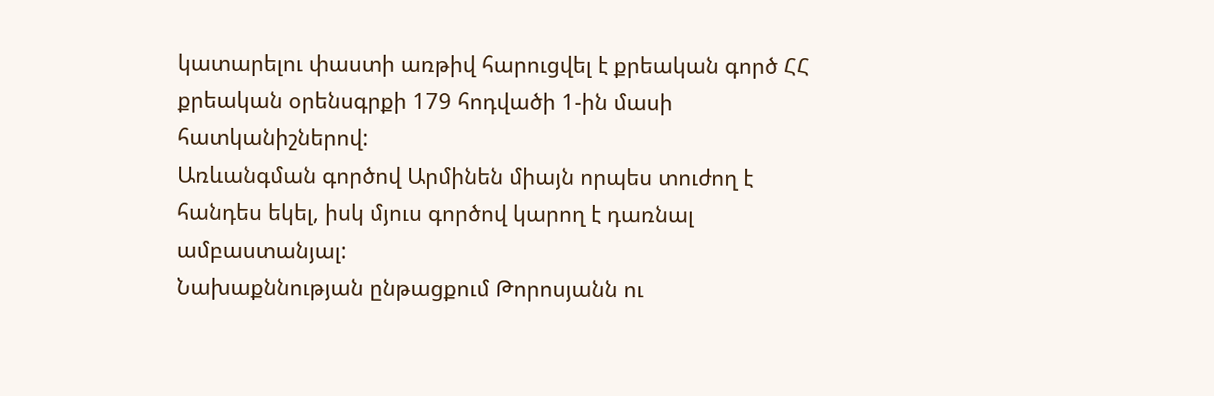կատարելու փաստի առթիվ հարուցվել է քրեական գործ ՀՀ քրեական օրենսգրքի 179 հոդվածի 1-ին մասի հատկանիշներով:
Առևանգման գործով Արմինեն միայն որպես տուժող է հանդես եկել, իսկ մյուս գործով կարող է դառնալ ամբաստանյալ:
Նախաքննության ընթացքում Թորոսյանն ու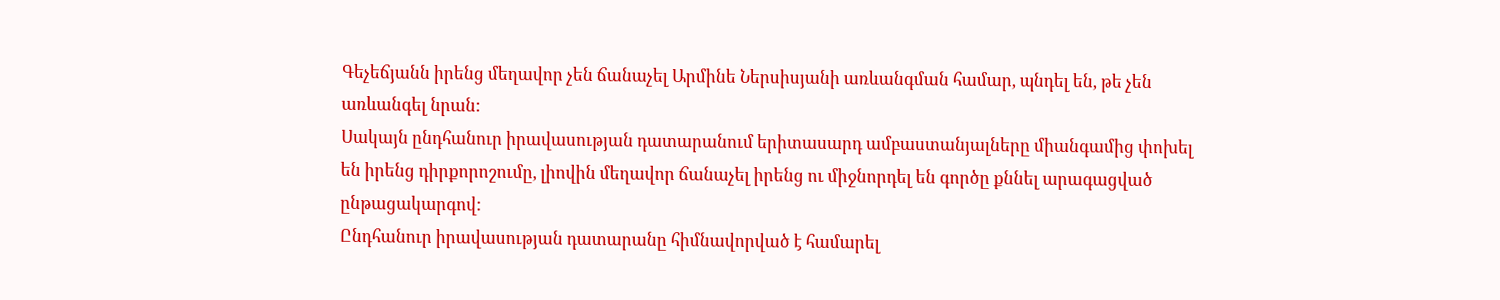Գեչեճյանն իրենց մեղավոր չեն ճանաչել Արմինե Ներսիսյանի առևանգման համար, պնդել են, թե չեն առևանգել նրան:
Սակայն ընդհանուր իրավասության դատարանում երիտասարդ ամբաստանյալները միանգամից փոխել են իրենց դիրքորոշումը, լիովին մեղավոր ճանաչել իրենց ու միջնորդել են գործը քննել արագացված ընթացակարգով:
Ընդհանուր իրավասության դատարանը հիմնավորված է համարել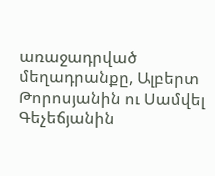առաջադրված մեղադրանքը, Ալբերտ Թորոսյանին ու Սամվել Գեչեճյանին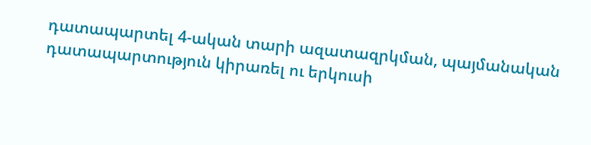դատապարտել 4-ական տարի ազատազրկման, պայմանական դատապարտություն կիրառել ու երկուսի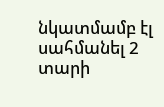նկատմամբ էլ սահմանել 2 տարի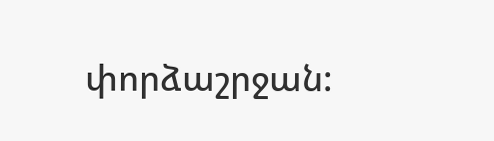փորձաշրջան: